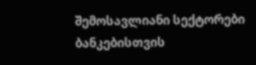შემოსავლიანი სექტორები ბანკებისთვის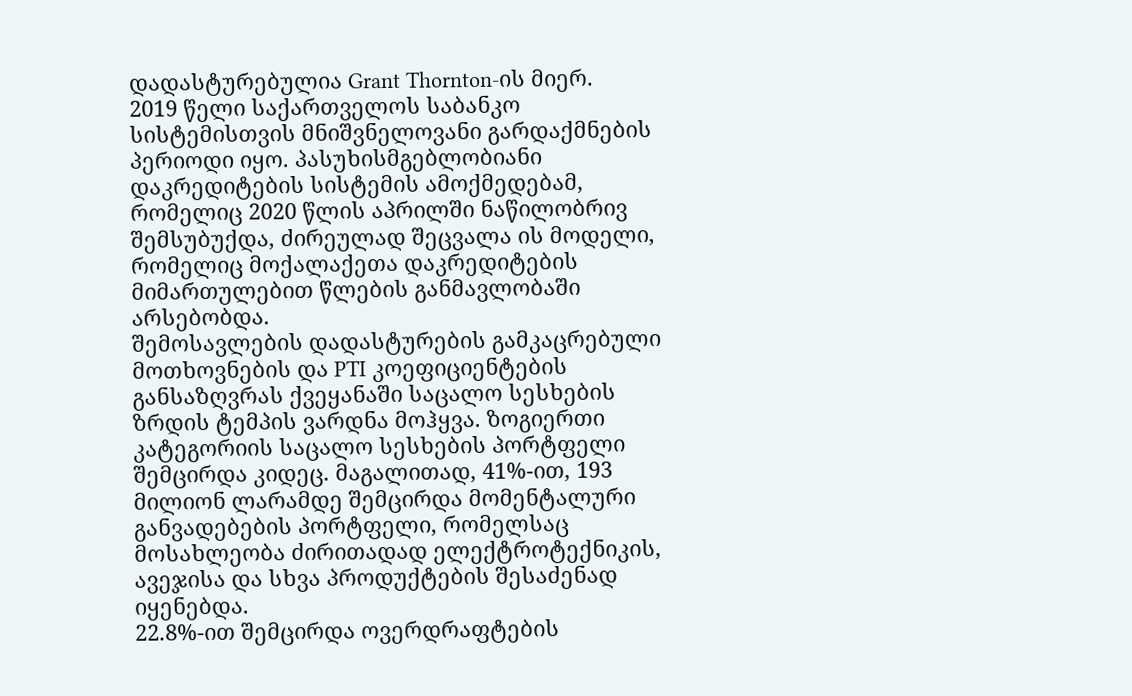დადასტურებულია Grant Thornton-ის მიერ.
2019 წელი საქართველოს საბანკო სისტემისთვის მნიშვნელოვანი გარდაქმნების პერიოდი იყო. პასუხისმგებლობიანი დაკრედიტების სისტემის ამოქმედებამ, რომელიც 2020 წლის აპრილში ნაწილობრივ შემსუბუქდა, ძირეულად შეცვალა ის მოდელი, რომელიც მოქალაქეთა დაკრედიტების მიმართულებით წლების განმავლობაში არსებობდა.
შემოსავლების დადასტურების გამკაცრებული მოთხოვნების და PTI კოეფიციენტების განსაზღვრას ქვეყანაში საცალო სესხების ზრდის ტემპის ვარდნა მოჰყვა. ზოგიერთი კატეგორიის საცალო სესხების პორტფელი შემცირდა კიდეც. მაგალითად, 41%-ით, 193 მილიონ ლარამდე შემცირდა მომენტალური განვადებების პორტფელი, რომელსაც მოსახლეობა ძირითადად ელექტროტექნიკის, ავეჯისა და სხვა პროდუქტების შესაძენად იყენებდა.
22.8%-ით შემცირდა ოვერდრაფტების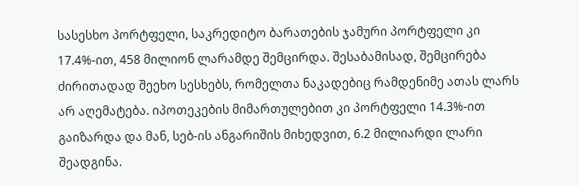სასესხო პორტფელი, საკრედიტო ბარათების ჯამური პორტფელი კი 17.4%-ით, 458 მილიონ ლარამდე შემცირდა. შესაბამისად, შემცირება ძირითადად შეეხო სესხებს, რომელთა ნაკადებიც რამდენიმე ათას ლარს არ აღემატება. იპოთეკების მიმართულებით კი პორტფელი 14.3%-ით გაიზარდა და მან, სებ-ის ანგარიშის მიხედვით, 6.2 მილიარდი ლარი შეადგინა.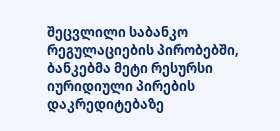შეცვლილი საბანკო რეგულაციების პირობებში, ბანკებმა მეტი რესურსი იურიდიული პირების დაკრედიტებაზე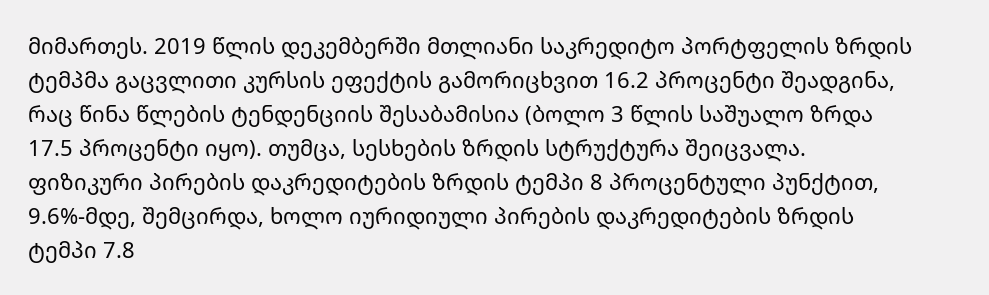მიმართეს. 2019 წლის დეკემბერში მთლიანი საკრედიტო პორტფელის ზრდის ტემპმა გაცვლითი კურსის ეფექტის გამორიცხვით 16.2 პროცენტი შეადგინა, რაც წინა წლების ტენდენციის შესაბამისია (ბოლო 3 წლის საშუალო ზრდა 17.5 პროცენტი იყო). თუმცა, სესხების ზრდის სტრუქტურა შეიცვალა. ფიზიკური პირების დაკრედიტების ზრდის ტემპი 8 პროცენტული პუნქტით, 9.6%-მდე, შემცირდა, ხოლო იურიდიული პირების დაკრედიტების ზრდის ტემპი 7.8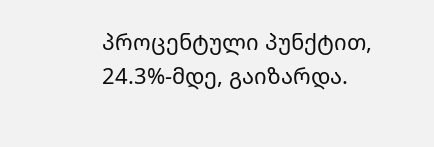პროცენტული პუნქტით, 24.3%-მდე, გაიზარდა.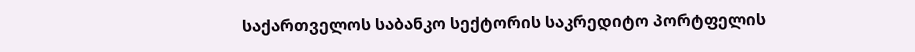საქართველოს საბანკო სექტორის საკრედიტო პორტფელის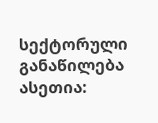სექტორული განაწილება ასეთია: